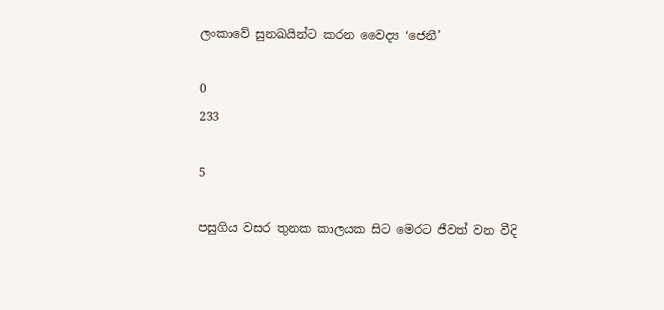ලංකාවේ සුනඛයින්ට කරන වෛද්‍ය ‘ජෙනී’

0
233

5

පසුගිය වසර තුනක කාලයක සිට මෙරට ජීවත් වන වීදි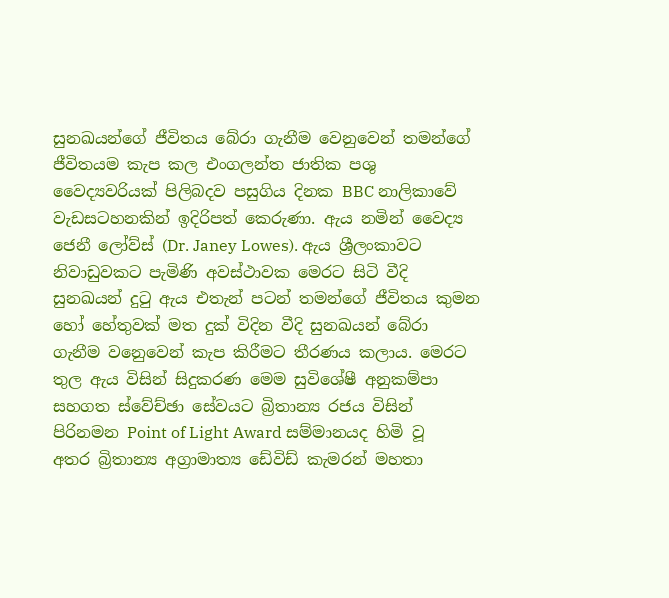සුනඛයන්ගේ ජීවිතය බේරා ගැනීම වෙනුවෙන් තමන්ගේ ජීවිතයම කැප කල එංගලන්ත ජාතික පශු වෛද්‍යවරියක් පිලිබදව පසුගිය දිනක BBC නාලිකාවේ වැඩසටහනකින් ඉදිරිපත් කෙරුණා. ඇය නමින් වෛද්‍ය ජෙනී ලෝව්ස් (Dr. Janey Lowes). ඇය ශ්‍රීලංකාවට නිවාඩුවකට පැමිණි අවස්ථාවක මෙරට සිටි වීදි සුනඛයන් දුටු ඇය එතැන් පටන් තමන්ගේ ජීවිතය කුමන හෝ හේතුවක් මත දුක් විදින වීදි සුනඛයන් බේරා ගැනීම වනෙුවෙන් කැප කිරීමට තීරණය කලාය. මෙරට තුල ඇය විසින් සිදුකරණ මෙම සුවිශේෂී අනුකම්පා සහගත ස්වේච්ඡා සේවයට බ්‍රිතාන්‍ය රජය විසින් පිරිනමන Point of Light Award සම්මානයද හිමි වූ අතර බ්‍රිතාන්‍ය අග්‍රාමාත්‍ය ඩේවිඩ් කැමරන් මහතා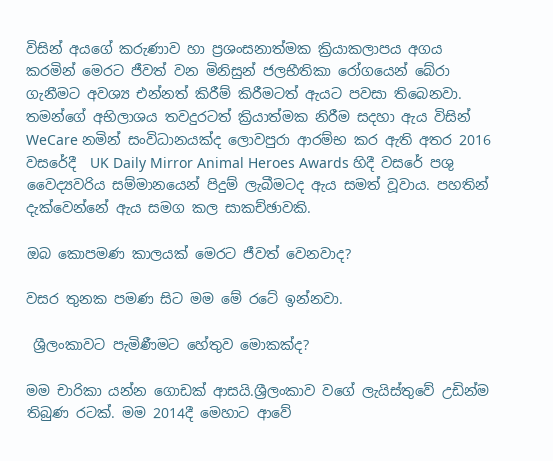විසින් අයගේ කරුණාව හා ප්‍රශංසනාත්මක ක්‍රියාකලාපය අගය කරමින් මෙරට ජීවත් වන මිනිසුන් ජලභීතිකා රෝගයෙන් බේරා ගැනීමට අවශ්‍ය එන්නත් කිරීම් කිරීමටත් ඇයට පවසා තිබෙනවා. තමන්ගේ අභිලාශය තවදුරටත් ක්‍රියාත්මක නිරීම සදහා ඇය විසින් WeCare නමින් සංවිධානයක්ද ලොවපුරා ආරම්භ කර ඇති අතර 2016 වසරේදී  UK Daily Mirror Animal Heroes Awards හිදී වසරේ පශු වෛද්‍යවරිය සම්මානයෙන් පිදුම් ලැබීමටද ඇය සමත් වූවාය. පහතින් දැක්වෙන්නේ ඇය සමග කල සාකච්ඡාවකි.

ඔබ කොපමණ කාලයක් මෙරට ජීවත් වෙනවාද?

වසර තුනක පමණ සිට මම මේ රටේ ඉන්නවා.

 ශ්‍රීලංකාවට පැමිණීමට හේතුව මොකක්ද?

මම චාරිකා යන්න ගොඩක් ආසයි.ශ්‍රීලංකාව වගේ ලැයිස්තුවේ උඩින්ම තිබුණ රටක්. මම 2014දී මෙහාට ආවේ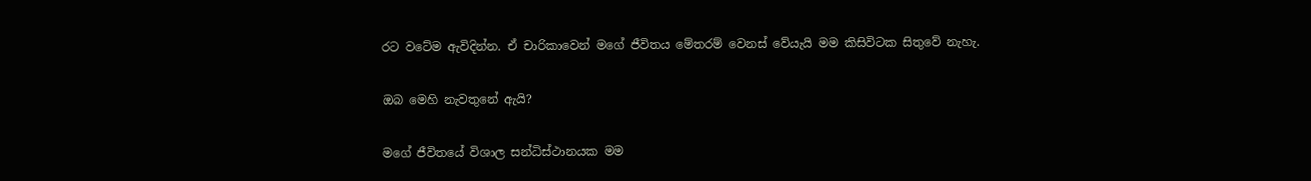රට වටේම ඇවිදින්න. ඒ චාරිකාවෙන් මගේ ජීවිතය මේතරම් වෙනස් වේයැයි මම කිසිවිටක සිතුවේ නැහැ.

ඔබ මෙහි නැවතුනේ ඇයි?

මගේ ජීවිතයේ විශාල සන්ධිස්ථානයක මම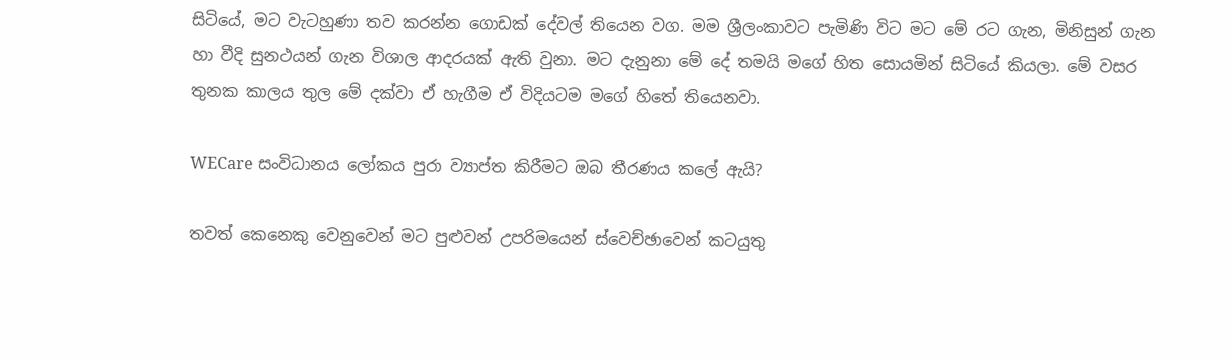සිටියේ, මට වැටහුණා තව කරන්න ගොඩක් දේවල් තියෙන වග. මම ශ්‍රීලංකාවට පැමිණි විට මට මේ රට ගැන, මිනිසුන් ගැන හා වීදි සුනථයන් ගැන විශාල ආදරයක් ඇති වුනා. මට දැනුනා මේ දේ තමයි මගේ හිත සොයමින් සිටියේ කියලා. මේ වසර තුනක කාලය තුල මේ දක්වා ඒ හැගීම ඒ විදියටම මගේ හිතේ තියෙනවා.

WECare සංවිධානය ලෝකය පුරා ව්‍යාප්ත කිරීමට ඔබ තීරණය කලේ ඇයි?

තවත් කෙනෙකු වෙනුවෙන් මට පුළුවන් උපරිමයෙන් ස්වෙච්ඡාවෙන් කටයුතු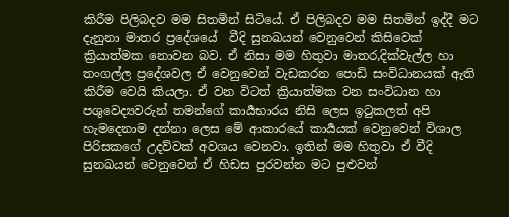කිරීම පිලිබදව මම සිතමින් සිටියේ. ඒ පිලිබදව මම සිතමින් ඉද්දී මට දැනුනා මාතර ප්‍රදේශයේ  වීදි සුනඛයන් වෙනුවෙන් කිසිවෙක් ක්‍රියාත්මක නොවන බව. ඒ නිසා මම හිතුවා මාතර,දික්වැල්ල හා තංගල්ල ප්‍රදේශවල ඒ වෙනුවෙන් වැඩකරන පොඩි සංවිධානයක් ඇති කිරීම වෙයි කියලා. ඒ වන විටත් ක්‍රියාත්මක වන සංවිධාන හා පශුවෙද්‍යවරුන් තමන්ගේ කාර්‍යභාරය නිසි ලෙස ඉටුකලත් අපි හැමදෙනාම දන්නා ලෙස මේ ආකාරයේ කාර්‍යයක් වෙනුවෙන් විශාල පිරිසකගේ උදව්වක් අවශය වෙනවා. ඉතින් මම හිතුවා ඒ වීදි සුනඛයන් වෙනුවෙන් ඒ හිඩස පුරවන්න මට පුළුවන්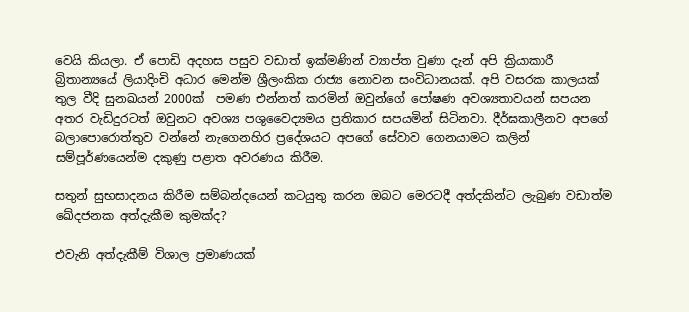වෙයි කියලා. ඒ පොඩි අදහස පසුව වඩාත් ඉක්මණින් ව්‍යාප්ත වුණා දැන් අපි ක්‍රියාකාරී බ්‍රිතාන්‍යයේ ලියාදිංචි අධාර මෙන්ම ශ්‍රීලංකික රාජ්‍ය නොවන සංවිධානයක්. අපි වසරක කාලයක් තුල වීදි සුනඛයන් 2000ක්  පමණ එන්නත් කරමින් ඔවුන්ගේ පෝෂණ අවශ්‍යතාවයන් සපයන අතර වැඩිදුරටත් ඔවුනට අවශ්‍ය පශුවෛද්‍යමය ප්‍රතිකාර සපයමින් සිටිනවා. දීර්ඝකාලීනව අපගේ බලාපොරොත්තුව වන්නේ නැගෙනහිර ප්‍රදේශයට අපගේ සේවාව ගෙනයාමට කලින් සම්පූර්ණයෙන්ම දකුණු පළාත අවරණය කිරීම.

සතුන් සුභසාදනය කිරීම සම්බන්දයෙන් කටයුතු කරන ඔබට මෙරටදී අත්දකින්ට ලැබුණ වඩාත්ම ඛේදජනක අත්දැකීම කුමක්ද?

එවැනි අත්දැකීම් විශාල ප්‍රමාණයක්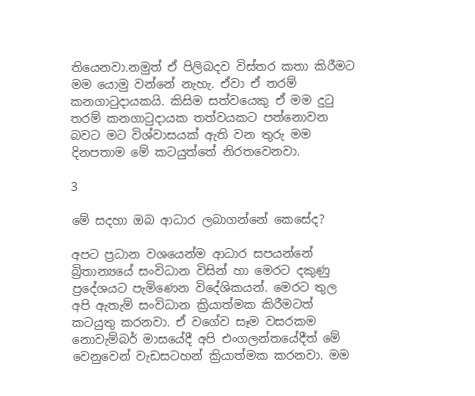තියෙනවා.නමුත් ඒ පිලිබදව විස්තර කතා කිරීමට මම යොමු වන්නේ නැහැ. ඒවා ඒ තරම් කනගාටුදායකයි. කිසිම සත්වයෙකු ඒ මම දුටු තරම් කනගාටුදායක තත්වයකට පත්නොවන බවට මට විශ්වාසයක් ඇති වන තුරු මම දිනපතාම මේ කටයුත්තේ නිරතවෙනවා.

3

මේ සදහා ඔබ ආධාර ලබාගන්නේ කෙසේද?

අපට ප්‍රධාන වශයෙන්ම ආධාර සපයන්නේ බ්‍රිතාන්‍යයේ සංවිධාන විසින් හා මෙරට දකුණු ප්‍රදේශයට පැමිණෙන විදේශිකයන්. මෙරට තුල අපි ඇතැම් සංවිධාන ක්‍රියාත්මක කිරීමටත් කටයුතු කරනවා. ඒ වගේව සෑම වසරකම නොවැම්බර් මාසයේදී අපි එංගලන්තයේදීත් මේ වෙනුවෙන් වැඩසටහන් ක්‍රියාත්මක කරනවා. මම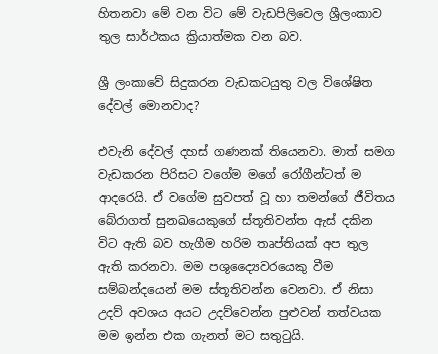හිතනවා මේ වන විට මේ වැඩපිලිවෙල ශ්‍රීලංකාව තුල සාර්ථකය ක්‍රියාත්මක වන බව.

ශ්‍රී ලංකාවේ සිදුකරන වැඩකටයුතු වල විශේෂිත දේවල් මොනවාද?

එවැනි දේවල් දහස් ගණනක් තියෙනවා. මාත් සමග වැඩකරන පිරිසට වගේම මගේ රෝගීන්ටත් ම ආදරෙයි. ඒ වගේම සුවපත් වූ හා තමන්ගේ ජීවිතය බේරාගත් සුනඛයෙකුගේ ස්තූතිවන්ත ඇස් දකින විට ඇති බව හැගීම හරිම තෘප්තියක් අප තුල ඇති කරනවා. මම පශුද්‍යෛවරයෙකු වීම සම්බන්දයෙන් මම ස්තූතිවන්න වෙනවා. ඒ නිසා උදව් අවශය අයට උදව්වෙන්න පුළුවන් තත්වයක මම ඉන්න එක ගැනත් මට සතුටුයි.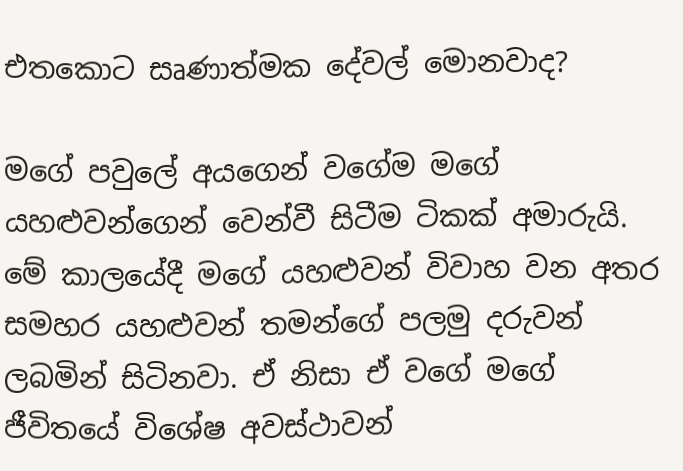එතකොට සෘණාත්මක දේවල් මොනවාද?

මගේ පවුලේ අයගෙන් වගේම මගේ යහළුවන්ගෙන් වෙන්වී සිටීම ටිකක් අමාරුයි. මේ කාලයේදී මගේ යහළුවන් විවාහ වන අතර සමහර යහළුවන් තමන්ගේ පලමු දරුවන් ලබමින් සිටිනවා. ඒ නිසා ඒ වගේ මගේ ජීවිතයේ විශේෂ අවස්ථාවන්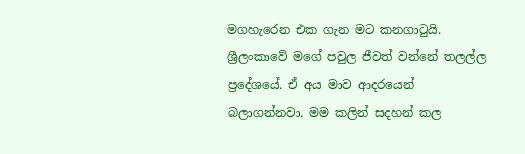මගහැරෙන එක ගැන මට කනගාටුයි. ශ්‍රීලංකාවේ මගේ පවුල ජීවත් වන්නේ තලල්ල ප්‍රදේශයේ. ඒ අය මාව ආදරයෙන් බලාගන්නවා. මම කලින් සදහන් කල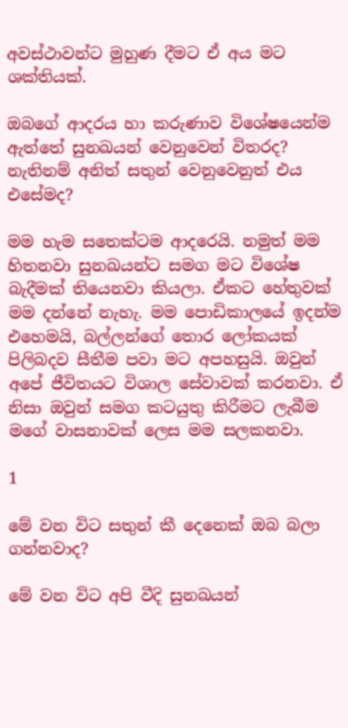අවස්ථාවන්ට මුහුණ දීමට ඒ අය මට ශක්තියක්.

ඔබගේ ආදරය හා කරුණාව විශේෂයෙන්ම ඇත්තේ සුනඛයන් වෙනුවෙන් විතරද? නැතිනම් අනිත් සතුන් වෙනුවෙනුත් එය එසේමද?

මම හැම සතෙක්ටම ආදරෙයි. නමුත් මම හිතනවා සුනඛයන්ට සමග මට විශේෂ බැදීමක් තියෙනවා කියලා. ඒකට හේතුවක් මම දන්නේ නැහැ. මම පොඩිකාලයේ ඉදන්ම එහෙමයි, බල්ලන්ගේ තොර ලෝකයක්  පිලිබදව සීතීම පවා මට අපහසුයි. ඔවුන් අපේ ජීවිතයට විශාල සේවාවක් කරනවා. ඒ නිසා ඔවුන් සමග කටයුතු කිරීමට ලැබීම මගේ වාසනාවක් ලෙස මම සලකනවා.

1

මේ වන විට සතුන් කී දෙනෙක් ඔබ බලා ගන්නවාද?

මේ වන විට අපි වීදි සුනඛයන්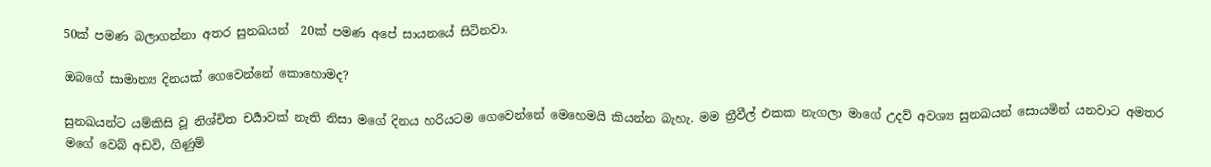50ක් පමණ බලාගන්නා අතර සුනඛයන්  20ක් පමණ අපේ සායනයේ සිටිනවා.

ඔබගේ සාමාන්‍ය දිනයක් ගෙවෙන්නේ කොහොමද?

සුනඛයන්ට යම්කිසි වූ නිශ්චිත චර්‍යාවක් නැති නිසා මගේ දිනය හරියටම ගෙවෙන්නේ මෙහෙමයි කියන්න බැහැ. මම ත්‍රීවීල් එකක නැගලා මාගේ උදව් අවශ්‍ය සුනඛයන් සොයමින් යනවාට අමතර මගේ වෙබ් අඩවි, ගිණුම්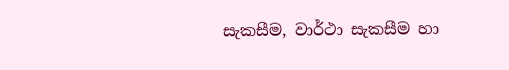සැකසීම, වාර්ථා සැකසීම හා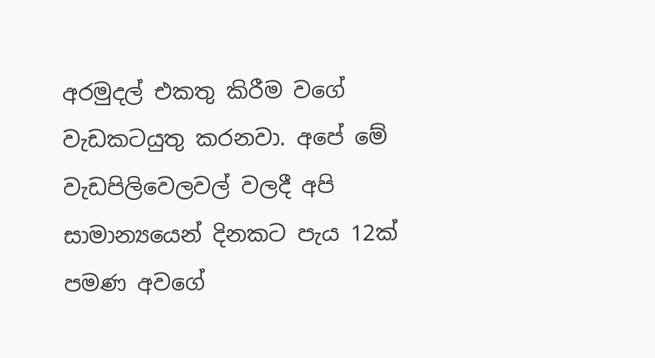අරමුදල් එකතු කිරීම වගේ වැඩකටයුතු කරනවා. අපේ මේ වැඩපිලිවෙලවල් වලදී අපි සාමාන්‍යයෙන් දිනකට පැය 12ක් පමණ අවගේ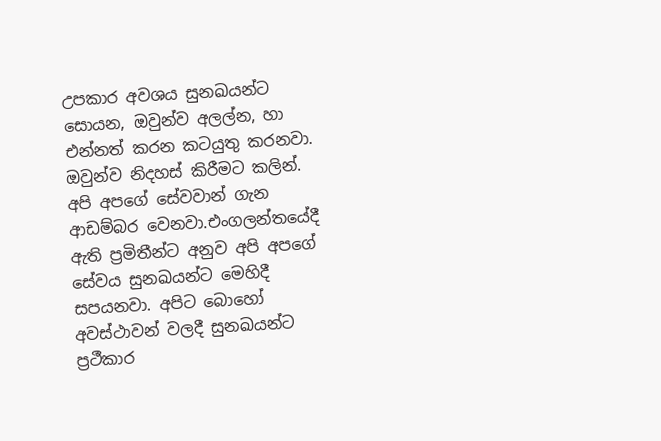උපකාර අවශය සුනඛයන්ට සොයන, ඔවුන්ව අලල්න, හා එන්නත් කරන කටයුතු කරනවා. ඔවුන්ව නිදහස් කිරීමට කලින්. අපි අපගේ සේවවාන් ගැන ආඩම්බර වෙනවා.එංගලන්තයේදී ඇති ප්‍රමිතීන්ට අනුව අපි අපගේ සේවය සුනඛයන්ට මෙහිදී සපයනවා. අපිට බොහෝ අවස්ථාවන් වලදී සුනඛයන්ට ප්‍රථීකාර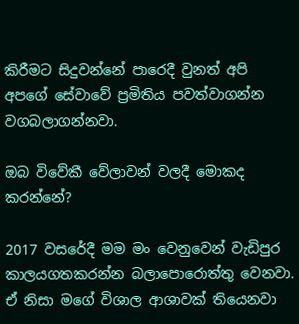කිරීමට සිදුවන්නේ පාරෙදී වුනත් අපි අපගේ සේවාවේ ප්‍රමිතිය පවත්වාගන්න වගබලාගන්නවා.

ඔබ විවේකී වේලාවන් වලදී මොකද කරන්නේ?

2017 වසරේදී මම මං වෙනුවෙන් වැඩිපුර කාලයගතකරන්න බලාපොරොත්තු වෙනවා. ඒ නිසා මගේ විශාල ආශාවක් තියෙනවා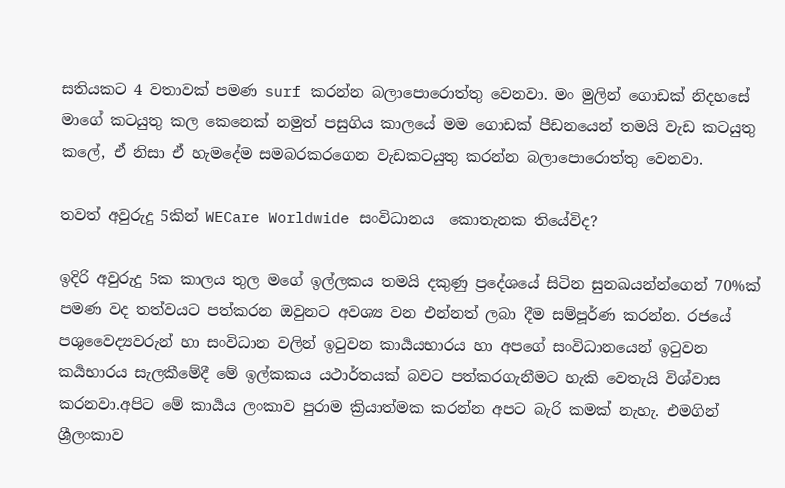සතියකට 4 වතාවක් පමණ surf කරන්න බලාපොරොත්තු වෙනවා. මං මුලින් ගොඩක් නිදහසේ මාගේ කටයුතු කල කෙනෙක් නමුත් පසුගිය කාලයේ මම ගොඩක් පීඩනයෙන් තමයි වැඩ කටයුතු කලේ, ඒ නිසා ඒ හැමදේම සමබරකරගෙන වැඩකටයුතු කරන්න බලාපොරොත්තු වෙනවා.

තවත් අවුරුදු 5කින් WECare Worldwide සංවිධානය  කොතැනක තියේවිද?

ඉදිරි අවුරුදු 5ක කාලය තුල මගේ ඉල්ලකය තමයි දකුණු ප්‍රදේශයේ සිටින සුනඛයන්න්ගෙන් 70%ක් පමණ වද තත්වයට පත්කරන ඔවුනට අවශ්‍ය වන එන්නත් ලබා දීම සම්පූර්ණ කරන්න. රජයේ පශුවෛද්‍යවරුන් හා සංවිධාන වලින් ඉටුවන කාර්‍යයභාරය හා අපගේ සංවිධානයෙන් ඉටුවන කර්‍යභාරය සැලකීමේදී මේ ඉල්කකය යථාර්තයක් බවට පත්කරගැනීමට හැකි වෙතැයි විශ්වාස කරනවා.අපිට මේ කාර්‍යය ලංකාව පුරාම ක්‍රියාත්මක කරන්න අපට බැරි කමක් නැහැ. එමගින් ශ්‍රීලංකාව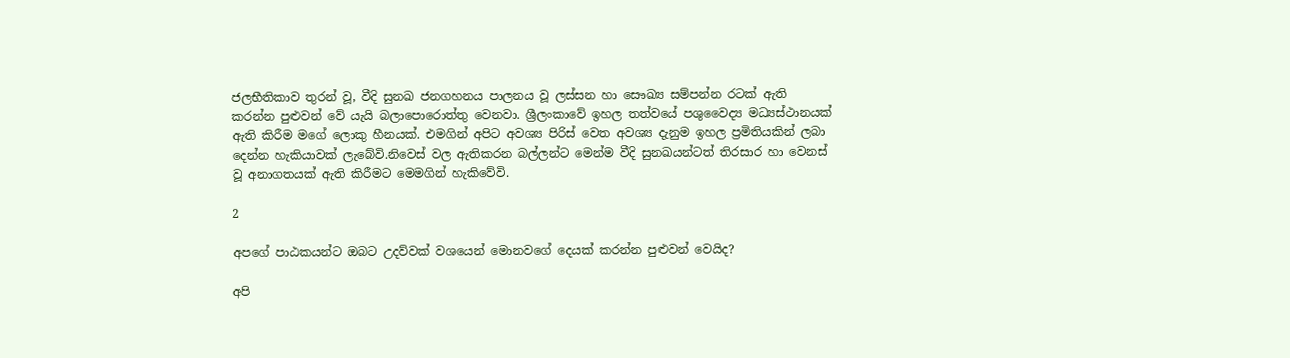ජලභීතිකාව තුරන් වූ, වීදි සුනඛ ජනගහනය පාලනය වූ ලස්සන හා සෞඛ්‍ය සම්පන්න රටක් ඇති කරන්න පුළුවන් වේ යැයි බලාපොරොත්තු වෙනවා. ශ්‍රීලංකාවේ ඉහල තත්වයේ පශුවෛද්‍ය මධ්‍යස්ථානයක් ඇති කිරීම මගේ ලොකු හීනයක්. එමගින් අපිට අවශ්‍ය පිරිස් වෙත අවශ්‍ය දැනුම ඉහල ප්‍රමිතියකින් ලබා දෙන්න හැකියාවක් ලැබේවි.නිවෙස් වල ඇතිකරන බල්ලන්ට මෙන්ම වීදි සුනඛයන්ටත් තිරසාර හා වෙනස් වූ අනාගතයක් ඇති කිරීමට මෙමගින් හැකිවේවි.

2

අපගේ පාඨකයන්ට ඔබට උදව්වක් වශයෙන් මොනවගේ දෙයක් කරන්න පුළුවන් වෙයිද?

අපි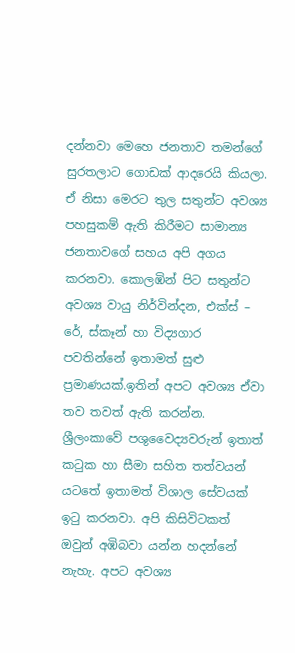දන්නවා මෙහෙ ජනතාව තමන්ගේ සුරතලාට ගොඩක් ආදරෙයි කියලා. ඒ නිසා මෙරට තුල සතුන්ට අවශ්‍ය පහසුකම් ඇති කිරීමට සාමාන්‍ය ජනතාවගේ සහය අපි අගය කරනවා. කොලඹින් පිට සතුන්ට අවශ්‍ය වායු නිර්වින්දන, එක්ස් – රේ, ස්කෑන් හා විද්‍යගාර පවතින්නේ ඉතාමත් සුළු ප්‍රමාණයක්.ඉතින් අපට අවශ්‍ය ඒවා තව තවත් ඇති කරන්න. ශ්‍රීලංකාවේ පශුවෛද්‍යවරුන් ඉතාත් කටුක හා සීමා සහිත තත්වයන් යටතේ ඉතාමත් විශාල සේවයක් ඉටු කරනවා. අපි කිසිවිටකත් ඔවුන් අඹිබවා යන්න හදන්නේ නැහැ. අපට අවශ්‍ය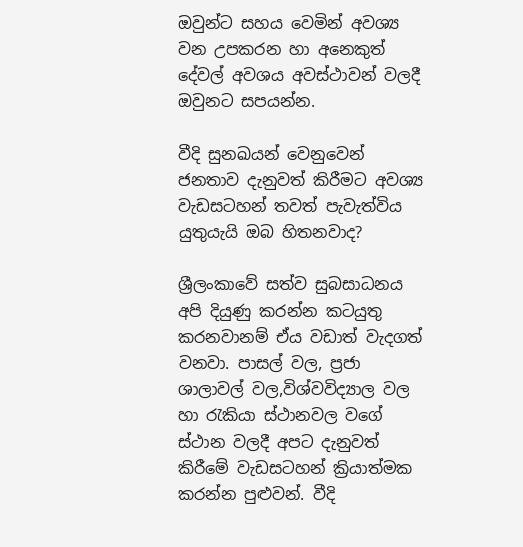ඔවුන්ට සහය වෙමින් අවශ්‍ය වන උපකරන හා අනෙකුත් දේවල් අවශය අවස්ථාවන් වලදී ඔවුනට සපයන්න.

වීදි සුනඛයන් වෙනුවෙන් ජනතාව දැනුවත් කිරීමට අවශ්‍ය වැඩසටහන් තවත් පැවැත්විය යුතුයැයි ඔබ හිතනවාද?

ශ්‍රීලංකාවේ සත්ව සුබසාධනය අපි දියුණු කරන්න කටයුතු කරනවානම් ඒය වඩාත් වැදගත් වනවා. පාසල් වල, ප්‍රජා ශාලාවල් වල,විශ්වවිද්‍යාල වල හා රැකියා ස්ථානවල වගේ ස්ථාන වලදී අපට දැනුවත් කිරීමේ වැඩසටහන් ක්‍රියාත්මක කරන්න පුළුවන්. වීදි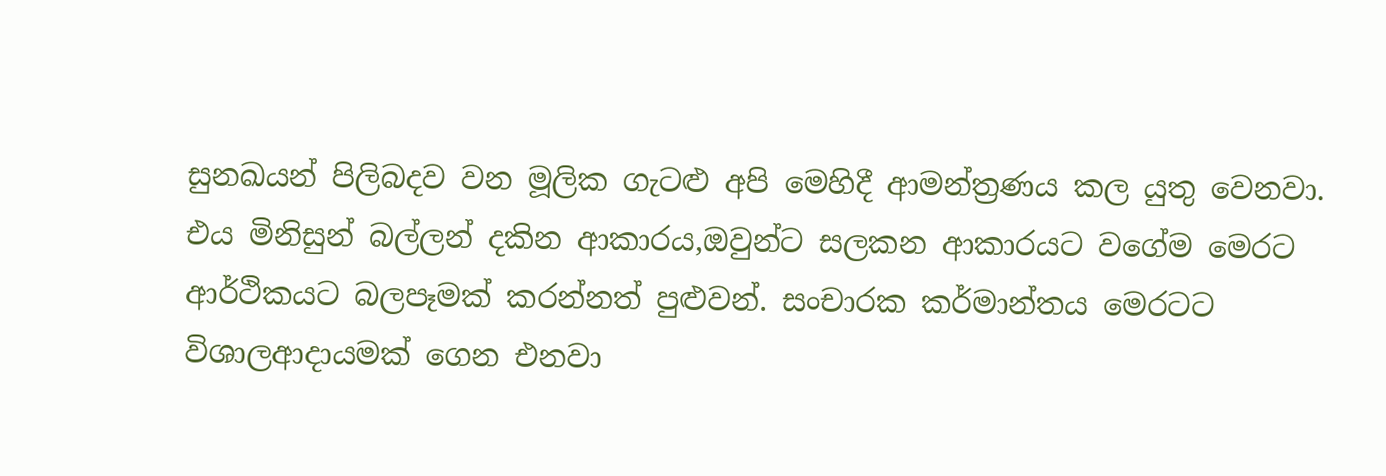සුනඛයන් පිලිබදව වන මූලික ගැටළු අපි මෙහිදී ආමන්ත්‍රණය කල යුතු වෙනවා. එය මිනිසුන් බල්ලන් දකින ආකාරය,ඔවුන්ට සලකන ආකාරයට වගේම මෙරට ආර්ථිකයට බලපෑමක් කරන්නත් පුළුවන්. සංචාරක කර්මාන්තය මෙරටට විශාලආදායමක් ගෙන එනවා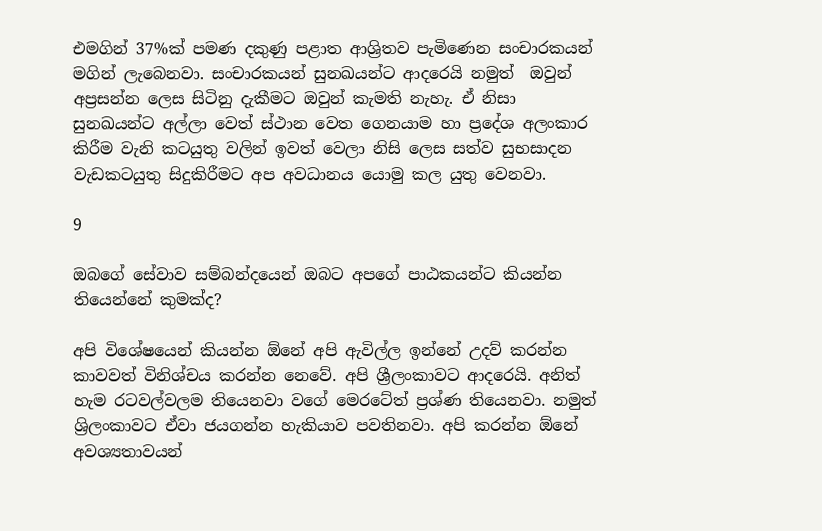එමගින් 37%ක් පමණ දකුණු පළාත ආශ්‍රිතව පැමිණෙන සංචාරකයන් මගින් ලැබෙනවා. සංචාරකයන් සුනඛයන්ට ආදරෙයි නමුත්  ඔවුන් අප්‍රසන්න ලෙස සිටිනු දැකීමට ඔවුන් කැමති නැහැ. ඒ නිසා සුනඛයන්ට අල්ලා වෙත් ස්ථාන වෙත ගෙනයාම හා ප්‍රදේශ අලංකාර කිරීම වැනි කටයුතු වලින් ඉවත් වෙලා නිසි ලෙස සත්ව සුභසාදන වැඩකටයුතු සිදුකිරීමට අප අවධානය යොමු කල යුතු වෙනවා.

9

ඔබගේ සේවාව සම්බන්දයෙන් ඔබට අපගේ පාඨකයන්ට කියන්න තියෙන්නේ කුමක්ද?

අපි විශේෂයෙන් කියන්න ඕනේ අපි ඇවිල්ල ඉන්නේ උදව් කරන්න කාවවත් විනිශ්චය කරන්න නෙවේ. අපි ශ්‍රීලංකාවට ආදරෙයි. අනිත් හැම රටවල්වලම තියෙනවා වගේ මෙරටේත් ප්‍රශ්ණ තියෙනවා. නමුත් ශ්‍රිලංකාවට ඒවා ජයගන්න හැකියාව පවතිනවා. අපි කරන්න ඕනේ අවශ්‍යතාවයන්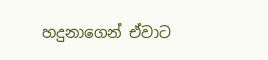හදුනාගෙන් ඒවාට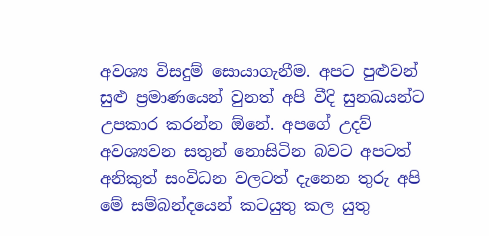අවශ්‍ය විසදුම් සොයාගැනීම. අපට පුළුවන් සුළු ප්‍රමාණයෙන් වුනත් අපි වීදි සුනඛයන්ට උපකාර කරන්න ඕනේ. අපගේ උදව් අවශ්‍යවන සතුන් නොසිටින බවට අපටත් අනිකුත් සංවිධන වලටත් දැනෙන තුරු අපි මේ සම්බන්දයෙන් කටයුතු කල යුතු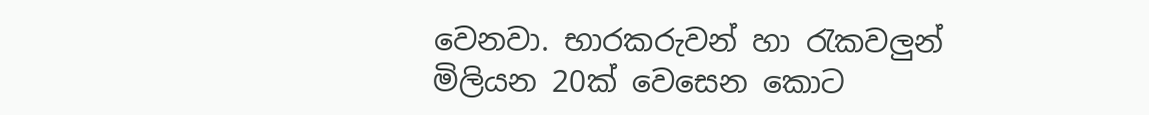වෙනවා. භාරකරුවන් හා රැකවලුන් මිලියන 20ක් වෙසෙන කොට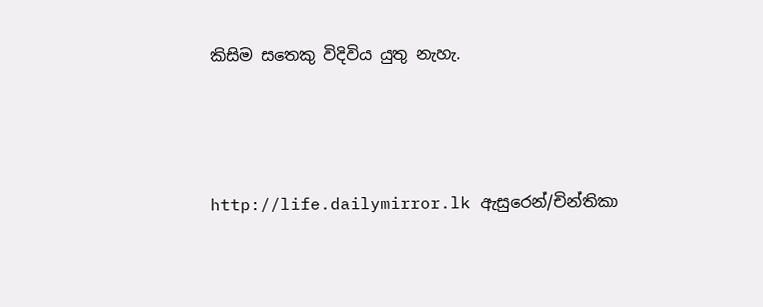කිසිම සතෙකු විදිවිය යුතු නැහැ.



http://life.dailymirror.lk ඇසුරෙන්/චින්තිකා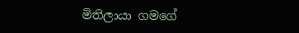මිතිලායා ගමගේ